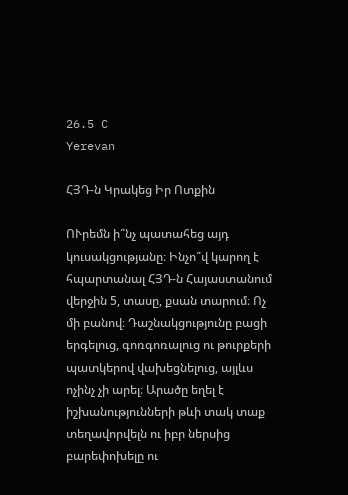26.5 C
Yerevan

ՀՅԴ‑ն Կրակեց Իր Ոտքին

ՈՒրեմն ի՞նչ պատահեց այդ կուսակցությանը։ Ինչո՞վ կարող է հպարտանալ ՀՅԴ‑ն Հայաստանում վերջին 5, տասը, քսան տարում։ Ոչ մի բանով։ Դաշնակցությունը բացի երգելուց, գոռգոռալուց ու թուրքերի պատկերով վախեցնելուց, այլևս ոչինչ չի արել։ Արածը եղել է իշխանությունների թևի տակ տաք տեղավորվելն ու իբր ներսից բարեփոխելը ու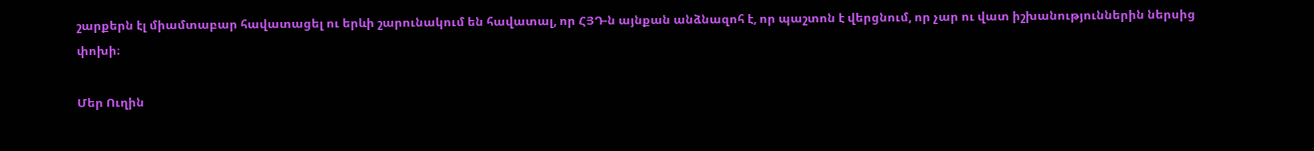շարքերն էլ միամտաբար հավատացել ու երևի շարունակում են հավատալ, որ ՀՅԴ‑ն այնքան անձնազոհ է, որ պաշտոն է վերցնում, որ չար ու վատ իշխանություններին ներսից փոխի։

Մեր Ուղին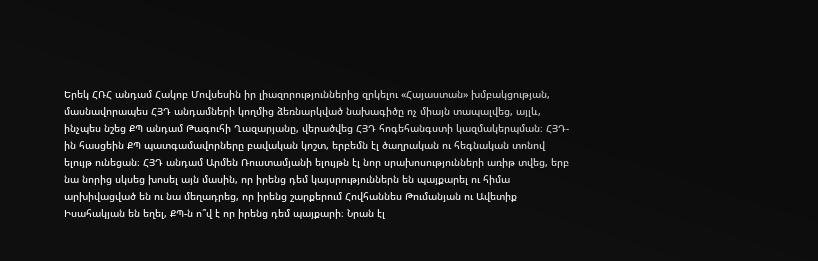Երեկ ՀՌՀ անդամ Հակոբ Մովսեսին իր լիազորություններից զրկելու «Հայաստան» խմբակցության, մասնավորապես ՀՅԴ անդամների կողմից ձեռնարկված նախագիծը ոչ միայն տապալվեց, այլև, ինչպես նշեց ՔՊ անդամ Թագուհի Ղազարյանը, վերածվեց ՀՅԴ հոգեհանգստի կազմակերպման։ ՀՅԴ-ին հասցեին ՔՊ պատգամավորները բավական կոշտ, երբեմն էլ ծաղրական ու հեգնական տոնով ելույթ ունեցան։ ՀՅԴ անդամ Արմեն Ռուստամյանի ելույթն էլ նոր սրախոսությունների առիթ տվեց, երբ նա նորից սկսեց խոսել այն մասին, որ իրենց դեմ կայսրություններն են պայքարել ու հիմա արխիվացված են ու նա մեղադրեց, որ իրենց շարքերում Հովհաննես Թումանյան ու Ավետիք Իսահակյան են եղել, ՔՊ‑ն ո՞վ է որ իրենց դեմ պայքարի։ Նրան էլ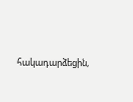հակադարձեցին,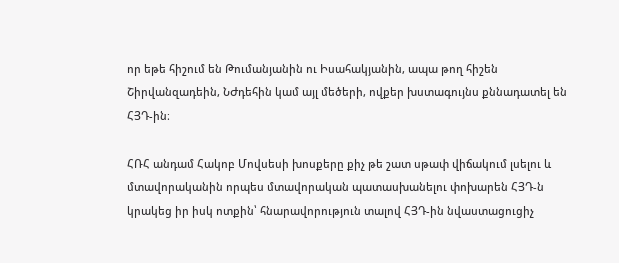որ եթե հիշում են Թումանյանին ու Իսահակյանին, ապա թող հիշեն Շիրվանզադեին, ՆԺդեհին կամ այլ մեծերի, ովքեր խստագույնս քննադատել են ՀՅԴ-ին։

ՀՌՀ անդամ Հակոբ Մովսեսի խոսքերը քիչ թե շատ սթափ վիճակում լսելու և մտավորականին որպես մտավորական պատասխանելու փոխարեն ՀՅԴ‑ն կրակեց իր իսկ ոտքին՝ հնարավորություն տալով ՀՅԴ-ին նվաստացուցիչ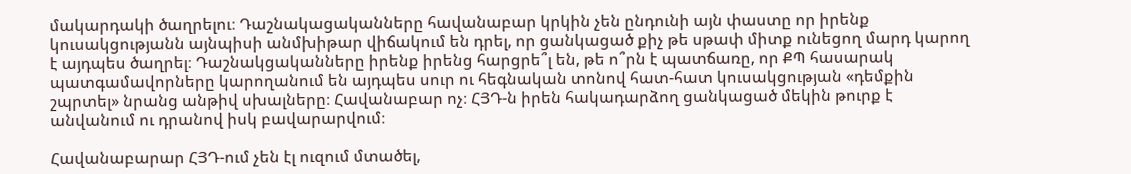մակարդակի ծաղրելու։ Դաշնակացականները հավանաբար կրկին չեն ընդունի այն փաստը որ իրենք կուսակցությանն այնպիսի անմխիթար վիճակում են դրել, որ ցանկացած քիչ թե սթափ միտք ունեցող մարդ կարող է այդպես ծաղրել։ Դաշնակցականները իրենք իրենց հարցրե՞լ են, թե ո՞րն է պատճառը, որ ՔՊ հասարակ պատգամավորները կարողանում են այդպես սուր ու հեգնական տոնով հատ-հատ կուսակցության «դեմքին շպրտել» նրանց անթիվ սխալները։ Հավանաբար ոչ։ ՀՅԴ‑ն իրեն հակադարձող ցանկացած մեկին թուրք է անվանում ու դրանով իսկ բավարարվում։

Հավանաբարար ՀՅԴ-ում չեն էլ ուզում մտածել,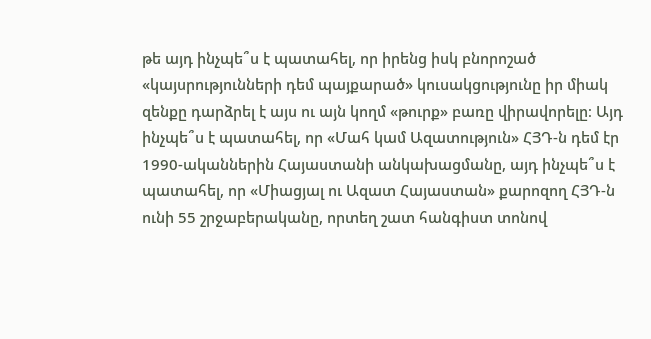թե այդ ինչպե՞ս է պատահել, որ իրենց իսկ բնորոշած «կայսրությունների դեմ պայքարած» կուսակցությունը իր միակ զենքը դարձրել է այս ու այն կողմ «թուրք» բառը վիրավորելը։ Այդ ինչպե՞ս է պատահել, որ «Մահ կամ Ազատություն» ՀՅԴ‑ն դեմ էր 1990-ականներին Հայաստանի անկախացմանը, այդ ինչպե՞ս է պատահել, որ «Միացյալ ու Ազատ Հայաստան» քարոզող ՀՅԴ‑ն ունի 55 շրջաբերականը, որտեղ շատ հանգիստ տոնով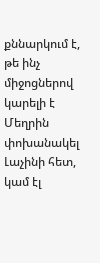քննարկում է, թե ինչ միջոցներով կարելի է Մեղրին փոխանակել Լաչինի հետ, կամ էլ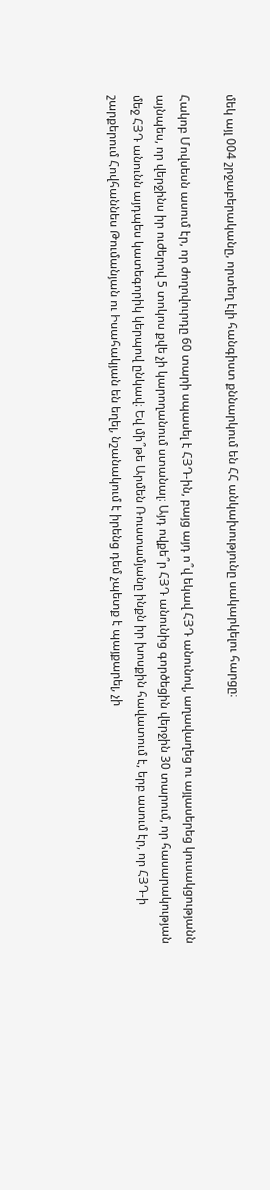մեկ այլ 004 շրջաբերականը, որտեղ էլի հանգիստ քննարկում են ՀՀ անկախությունը սակարկելու հարցը։

Հակոբ Մովսեսն ասում էր, որ ժողովուրդը 60 տարի սպասել է ՀՅԴ-ին, բայց այդ ո՞վ եկավ ՀՅԴ անունով, աղավաղեց ու այլասերեց կուսակցությանն այնպես, որ վերջինս իր ուժերով 5 տոկոս քվե չի կարողանում ստանալ։ Այդ ովքե՞ր ՀՅԴ անունից գործեցին վերջին 30 տարում, որ հասարակության մեջ ՀՅԴ անունն այդպես կատեգորիկ կերպով ընկավ։ Եվ մի՞թե Արմեն Ռուստամյանը ինքն իր խոսքին հավատում է, երբ ասում էր, որ ՀՅԴ‑ի շարքերում Հովհաննես Թումանյան ու Իսահակյան են եղել, նշանակում է իրենց դեմ չպետք է պայքարել, չի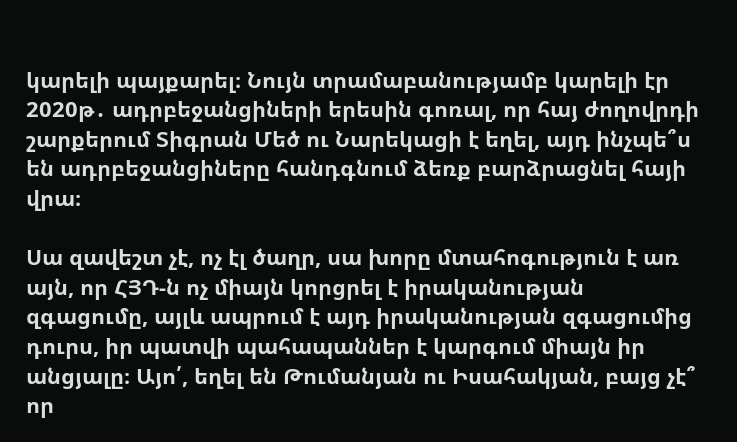կարելի պայքարել։ Նույն տրամաբանությամբ կարելի էր 2020թ․ ադրբեջանցիների երեսին գոռալ, որ հայ ժողովրդի շարքերում Տիգրան Մեծ ու Նարեկացի է եղել, այդ ինչպե՞ս են ադրբեջանցիները հանդգնում ձեռք բարձրացնել հայի վրա։

Սա զավեշտ չէ, ոչ էլ ծաղր, սա խորը մտահոգություն է առ այն, որ ՀՅԴ‑ն ոչ միայն կորցրել է իրականության զգացումը, այլև ապրում է այդ իրականության զգացումից դուրս, իր պատվի պահապաններ է կարգում միայն իր անցյալը։ Այո՛, եղել են Թումանյան ու Իսահակյան, բայց չէ՞ որ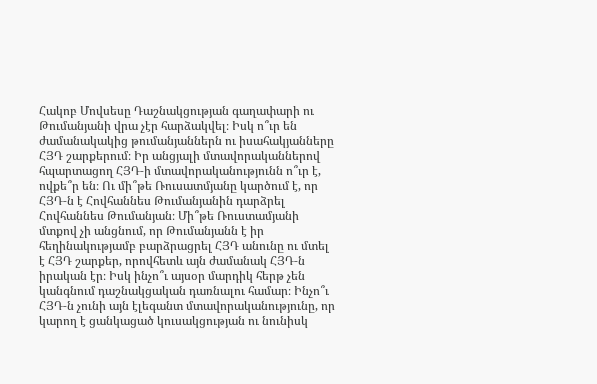Հակոբ Մովսեսը Դաշնակցության գաղափարի ու Թումանյանի վրա չէր հարձակվել։ Իսկ ո՞ւր են ժամանակակից թումանյաններն ու իսահակյանները ՀՅԴ շարքերում։ Իր անցյալի մտավորականներով հպարտացող ՀՅԴ‑ի մտավորականությունն ո՞ւր է, ովքե՞ր են։ Ու մի՞թե Ռուսատմյանը կարծում է, որ ՀՅԴ‑ն է Հովհաննես Թումանյանին դարձրել Հովհաննես Թումանյան։ Մի՞թե Ռուստամյանի մտքով չի անցնում, որ Թումանյանն է իր հեղինակությամբ բարձրացրել ՀՅԴ անունը ու մտել է ՀՅԴ շարքեր, որովհետև այն ժամանակ ՀՅԴ‑ն իրական էր։ Իսկ ինչո՞ւ այսօր մարդիկ հերթ չեն կանգնում դաշնակցական դառնալու համար։ Ինչո՞ւ ՀՅԴ‑ն չունի այն էլեգանտ մտավորականությունը, որ կարող է ցանկացած կուսակցության ու նունիսկ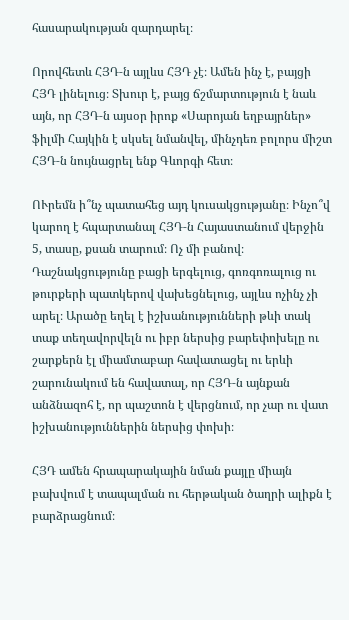հասարակության զարդարել։

Որովհետև ՀՅԴ‑ն այլևս ՀՅԴ չէ։ Ամեն ինչ է, բայցի ՀՅԴ լինելուց։ Տխուր է, բայց ճշմարտություն է նաև այն, որ ՀՅԴ‑ն այսօր իրոք «Սարոյան եղբայրներ» ֆիլմի Հայկին է սկսել նմանվել, մինչդեռ բոլորս միշտ ՀՅԴ‑ն նույնացրել ենք Գևորգի հետ։

ՈՒրեմն ի՞նչ պատահեց այդ կուսակցությանը։ Ինչո՞վ կարող է հպարտանալ ՀՅԴ‑ն Հայաստանում վերջին 5, տասը, քսան տարում։ Ոչ մի բանով։ Դաշնակցությունը բացի երգելուց, գոռգոռալուց ու թուրքերի պատկերով վախեցնելուց, այլևս ոչինչ չի արել։ Արածը եղել է իշխանությունների թևի տակ տաք տեղավորվելն ու իբր ներսից բարեփոխելը ու շարքերն էլ միամտաբար հավատացել ու երևի շարունակում են հավատալ, որ ՀՅԴ‑ն այնքան անձնազոհ է, որ պաշտոն է վերցնում, որ չար ու վատ իշխանություններին ներսից փոխի։

ՀՅԴ ամեն հրապարակային նման քայլը միայն բախվում է տապալման ու հերթական ծաղրի ալիքն է բարձրացնում։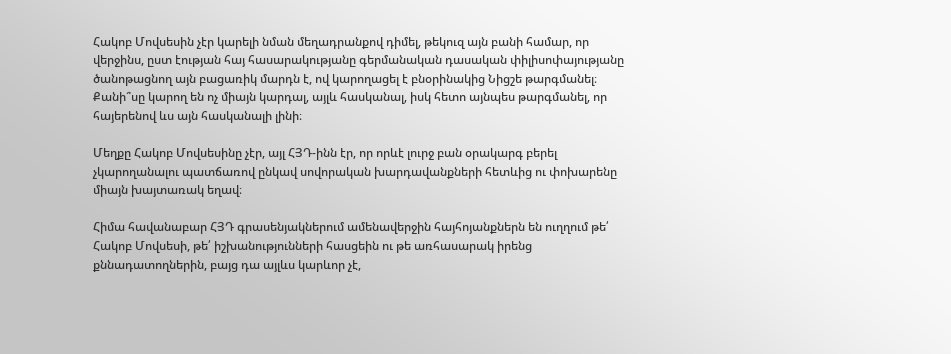Հակոբ Մովսեսին չէր կարելի նման մեղադրանքով դիմել, թեկուզ այն բանի համար, որ վերջինս, ըստ էության հայ հասարակությանը գերմանական դասական փիլիսոփայությանը ծանոթացնող այն բացառիկ մարդն է, ով կարողացել է բնօրինակից Նիցշե թարգմանել։ Քանի՞սը կարող են ոչ միայն կարդալ, այլև հասկանալ, իսկ հետո այնպես թարգմանել, որ հայերենով ևս այն հասկանալի լինի։

Մեղքը Հակոբ Մովսեսինը չէր, այլ ՀՅԴ-ինն էր, որ որևէ լուրջ բան օրակարգ բերել չկարողանալու պատճառով ընկավ սովորական խարդավանքների հետևից ու փոխարենը միայն խայտառակ եղավ։

Հիմա հավանաբար ՀՅԴ գրասենյակներում ամենավերջին հայհոյանքներն են ուղղում թե՛ Հակոբ Մովսեսի, թե՛ իշխանությունների հասցեին ու թե առհասարակ իրենց քննադատողներին, բայց դա այլևս կարևոր չէ,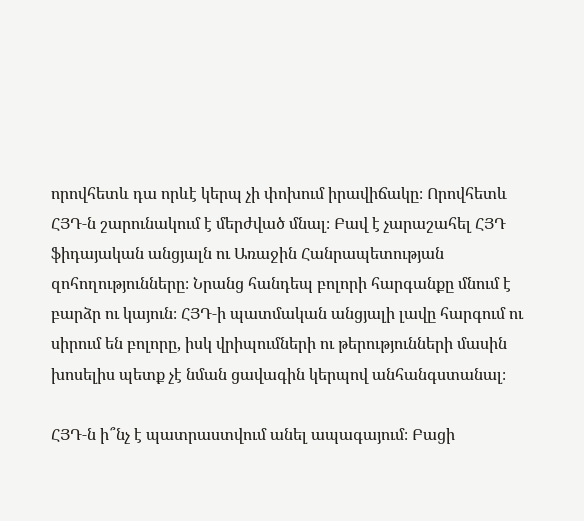որովհետև դա որևէ կերպ չի փոխում իրավիճակը։ Որովհետև ՀՅԴ‑ն շարունակում է մերժված մնալ։ Բավ է չարաշահել ՀՅԴ ֆիդայական անցյալն ու Առաջին Հանրապետության զոհողությունները։ Նրանց հանդեպ բոլորի հարգանքը մնում է բարձր ու կայուն։ ՀՅԴ‑ի պատմական անցյալի լավը հարգում ու սիրում են բոլորը, իսկ վրիպումների ու թերությունների մասին խոսելիս պետք չէ նման ցավագին կերպով անհանգստանալ։

ՀՅԴ‑ն ի՞նչ է պատրաստվում անել ապագայում։ Բացի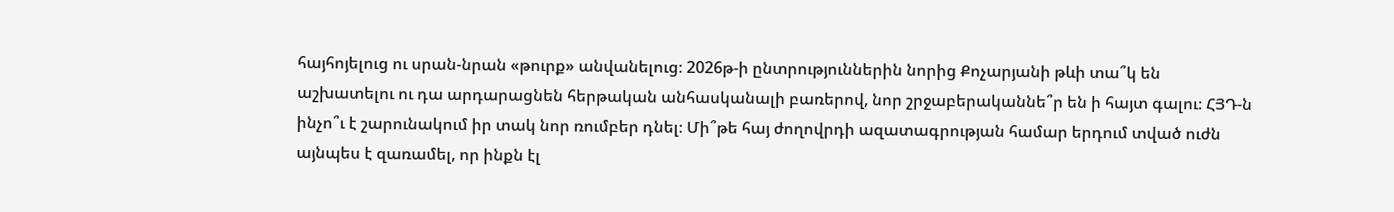հայհոյելուց ու սրան-նրան «թուրք» անվանելուց։ 2026թ‑ի ընտրություններին նորից Քոչարյանի թևի տա՞կ են աշխատելու ու դա արդարացնեն հերթական անհասկանալի բառերով, նոր շրջաբերականնե՞ր են ի հայտ գալու։ ՀՅԴ‑ն ինչո՞ւ է շարունակում իր տակ նոր ռումբեր դնել։ Մի՞թե հայ ժողովրդի ազատագրության համար երդում տված ուժն այնպես է զառամել, որ ինքն էլ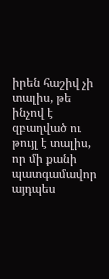իրեն հաշիվ չի տալիս, թե ինչով է զբաղված ու թույլ է տալիս, որ մի քանի պատգամավոր այդպես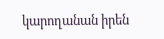կարողանան իրեն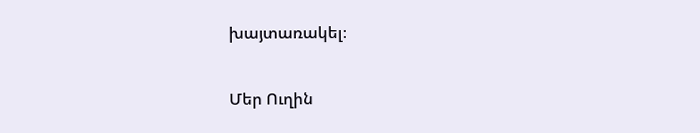խայտառակել։

Մեր Ուղին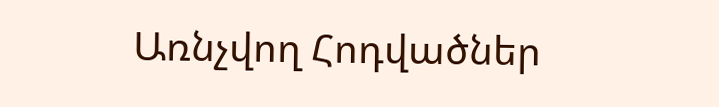Առնչվող Հոդվածներ